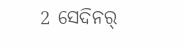2 ସେଦିନର୍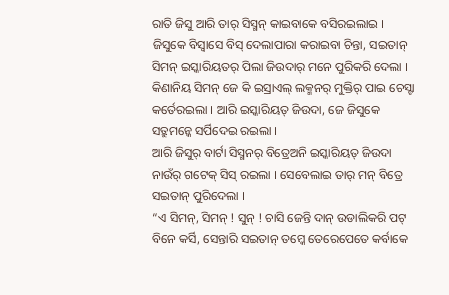ରାତି ଜିସୁ ଆରି ତାର୍ ସିସ୍ମନ୍ କାଇବାକେ ବସିରଇଲାଇ । ଜିସୁକେ ବିସ୍ବାସେ ବିସ୍ ଦେଲାପାରା କରାଇବା ଚିନ୍ତା, ସଇତାନ୍ ସିମନ୍ ଇସ୍କାରିୟତର୍ ପିଲା ଜିଉଦାର୍ ମନେ ପୁରିକରି ଦେଲା ।
କିଣାନିୟ ସିମନ୍ ଜେ କି ଇସ୍ରାଏଲ୍ ଲକ୍ମନର୍ ମୁକ୍ତିର୍ ପାଇ ଚେସ୍ଟା କର୍ତେରଇଲା । ଆରି ଇସ୍କାରିୟତ୍ ଜିଉଦା, ଜେ ଜିସୁକେ ସତ୍ରୁମନ୍କେ ସର୍ପିଦେଇ ରଇଲା ।
ଆରି ଜିସୁର୍ ବାର୍ଟା ସିସ୍ମନର୍ ବିତ୍ରେଅନି ଇସ୍କାରିୟତ୍ ଜିଉଦା ନାଉଁର୍ ଗଟେକ୍ ସିସ୍ ରଇଲା । ସେବେଲାଇ ତାର୍ ମନ୍ ବିତ୍ରେ ସଇତାନ୍ ପୁରିଦେଲା ।
“ଏ ସିମନ୍, ସିମନ୍ ! ସୁନ୍ ! ଚାସି ଜେନ୍ତି ଦାନ୍ ଉଡାଲିକରି ପଟ୍ ବିନେ କର୍ସି, ସେନ୍ତାରି ସଇତାନ୍ ତମ୍କେ ତେରେପେତେ କର୍ବାକେ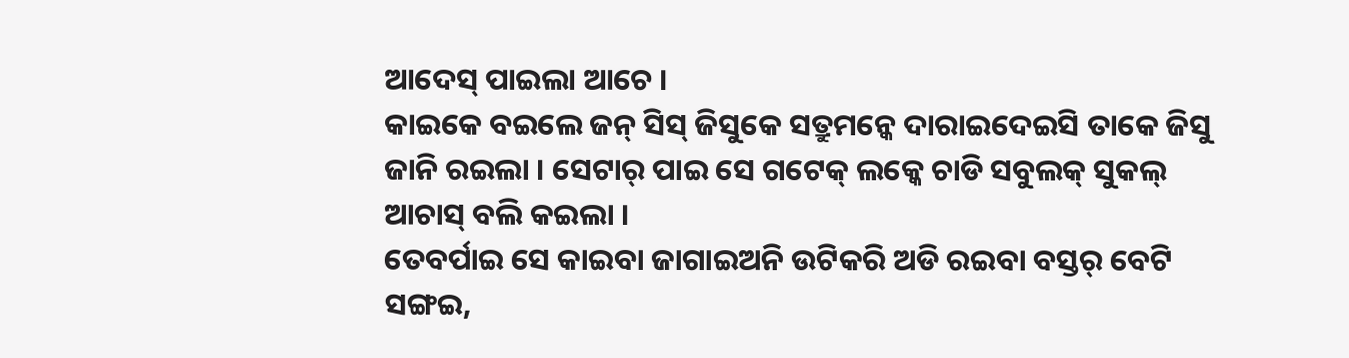ଆଦେସ୍ ପାଇଲା ଆଚେ ।
କାଇକେ ବଇଲେ ଜନ୍ ସିସ୍ ଜିସୁକେ ସତ୍ରୁମନ୍କେ ଦାରାଇଦେଇସି ତାକେ ଜିସୁ ଜାନି ରଇଲା । ସେଟାର୍ ପାଇ ସେ ଗଟେକ୍ ଲକ୍କେ ଚାଡି ସବୁଲକ୍ ସୁକଲ୍ ଆଚାସ୍ ବଲି କଇଲା ।
ତେବର୍ପାଇ ସେ କାଇବା ଜାଗାଇଅନି ଉଟିକରି ଅଡି ରଇବା ବସ୍ତର୍ ବେଟି ସଙ୍ଗଇ,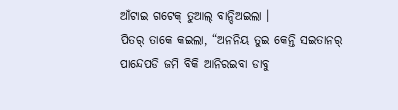ଆଁଟାଇ ଗଟେକ୍ ତୁଆଲ୍ ବାନ୍ଦିଅଇଲା ।
ପିତର୍ ତାକେ କଇଲା, “ଅନନିୟ ତୁଇ କେନ୍ତି ସଇତାନର୍ ପାନ୍ଦେପଡି ଜମି ବିକି ଆନିରଇବା ଡାବୁ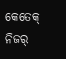କେତେକ୍ ନିଜର୍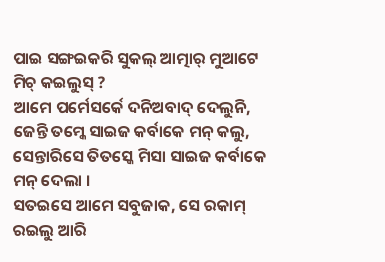ପାଇ ସଙ୍ଗଇକରି ସୁକଲ୍ ଆତ୍ମାର୍ ମୁଆଟେ ମିଚ୍ କଇଲୁସ୍ ?
ଆମେ ପର୍ମେସର୍କେ ଦନିଅବାଦ୍ ଦେଲୁନି, ଜେନ୍ତି ତମ୍କେ ସାଇଜ କର୍ବାକେ ମନ୍ କଲୁ, ସେନ୍ତାରିସେ ତିତସ୍କେ ମିସା ସାଇଜ କର୍ବାକେ ମନ୍ ଦେଲା ।
ସତଇସେ ଆମେ ସବୁଜାକ, ସେ ରକାମ୍ ରଇଲୁ ଆରି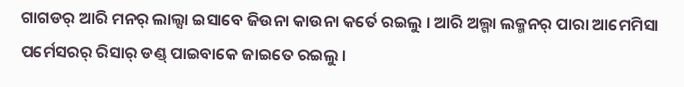ଗାଗଡର୍ ଆରି ମନର୍ ଲାଲ୍ସା ଇସାବେ ଜିଉନା କାଉନା କର୍ତେ ରଇଲୁ । ଆରି ଅଲ୍ଗା ଲକ୍ମନର୍ ପାରା ଆମେମିସା ପର୍ମେସରର୍ ରିସାର୍ ଡଣ୍ଡ୍ ପାଇବାକେ ଜାଇତେ ରଇଲୁ ।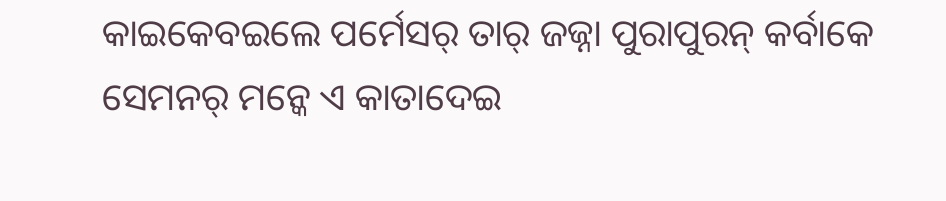କାଇକେବଇଲେ ପର୍ମେସର୍ ତାର୍ ଜଜ୍ନା ପୁରାପୁରନ୍ କର୍ବାକେ ସେମନର୍ ମନ୍କେ ଏ କାତାଦେଇ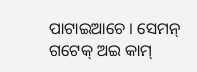ପାଟାଇଆଚେ । ସେମନ୍ ଗଟେକ୍ ଅଇ କାମ୍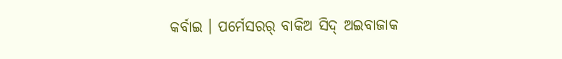କର୍ବାଇ । ପର୍ମେସରର୍ ବାକିଅ ସିଦ୍ ଅଇବାଜାକ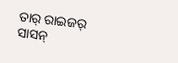ତାର୍ ରାଇଜର୍ ସାସନ୍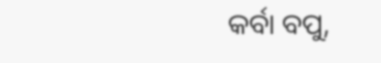କର୍ବା ବପୁ,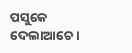ପସୁକେ ଦେଲାଆଚେ ।